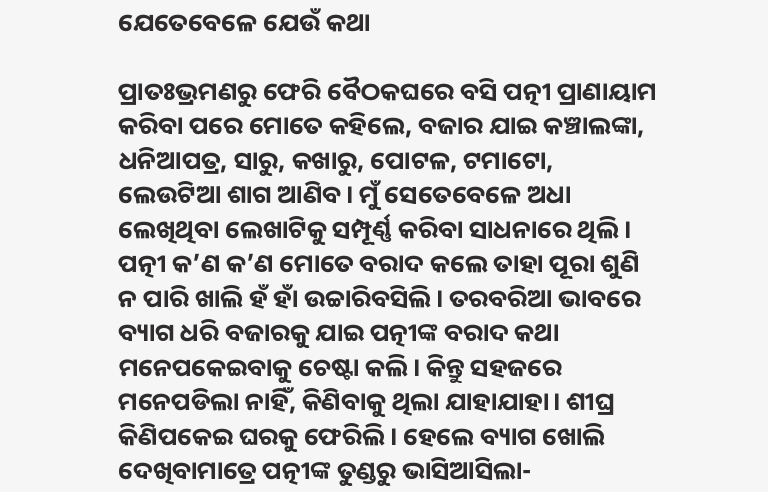ଯେତେବେଳେ ଯେଉଁ କଥା

ପ୍ରାତଃଭ୍ରମଣରୁ ଫେରି ବୈଠକଘରେ ବସି ପତ୍ନୀ ପ୍ରାଣାୟାମ କରିବା ପରେ ମୋତେ କହିଲେ, ବଜାର ଯାଇ କଞ୍ଚାଲଙ୍କା, ଧନିଆପତ୍ର, ସାରୁ, କଖାରୁ, ପୋଟଳ, ଟମାଟୋ, ଲେଉଟିଆ ଶାଗ ଆଣିବ। ମୁଁ ସେତେବେଳେ ଅଧା ଲେଖିଥିବା ଲେଖାଟିକୁ ସମ୍ପୂର୍ଣ୍ଣ କରିବା ସାଧନାରେ ଥିଲି। ପତ୍ନୀ କ’ଣ କ’ଣ ମୋତେ ବରାଦ କଲେ ତାହା ପୂରା ଶୁଣି ନ ପାରି ଖାଲି ହଁ ହାଁ ଉଚ୍ଚାରିବସିଲି। ତରବରିଆ ଭାବରେ ବ୍ୟାଗ ଧରି ବଜାରକୁ ଯାଇ ପତ୍ନୀଙ୍କ ବରାଦ କଥା ମନେପକେଇବାକୁ ଚେଷ୍ଟା କଲି। କିନ୍ତୁ ସହଜରେ ମନେପଡିଲା ନାହିଁ, କିଣିବାକୁ ଥିଲା ଯାହାଯାହା। ଶୀଘ୍ର କିଣିପକେଇ ଘରକୁ ଫେରିଲି। ହେଲେ ବ୍ୟାଗ ଖୋଲି ଦେଖିବାମାତ୍ରେ ପତ୍ନୀଙ୍କ ତୁଣ୍ଡରୁ ଭାସିଆସିଲା-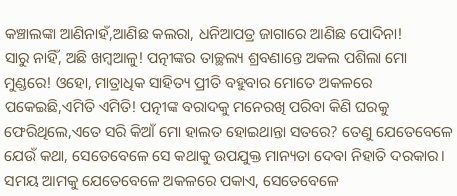କଞ୍ଚାଲଙ୍କା ଆଣିନାହଁ,ଆଣିଛ କଲରା, ଧନିଆପତ୍ର ଜାଗାରେ ଆଣିଛ ପୋଦିନା!
ସାରୁ ନାହିଁ, ଅଛି ଖମ୍ବଆଳୁ! ପତ୍ନୀଙ୍କର ତାଚ୍ଛଲ୍ୟ ଶ୍ରବଣାନ୍ତେ ଅକଲ ପଶିଲା ମୋ ମୁଣ୍ଡରେ! ଓହୋ, ମାତ୍ରାଧିକ ସାହିତ୍ୟ ପ୍ରୀତି ବହୁବାର ମୋତେ ଅକଳରେ ପକେଇଛି,ଏମିତି ଏମିତି! ପତ୍ନୀଙ୍କ ବରାଦକୁ ମନେରଖି ପରିବା କିଣି ଘରକୁ ଫେରିଥିଲେ,ଏତେ ସରି କିଆଁ ମୋ ହାଲତ ହୋଇଥାନ୍ତା ସତରେ? ତେଣୁ ଯେତେବେଳେ ଯେଉଁ କଥା, ସେତେବେଳେ ସେ କଥାକୁ ଉପଯୁକ୍ତ ମାନ୍ୟତା ଦେବା ନିହାତି ଦରକାର। ସମୟ ଆମକୁ ଯେତେବେଳେ ଅକଳରେ ପକାଏ, ସେତେବେଳେ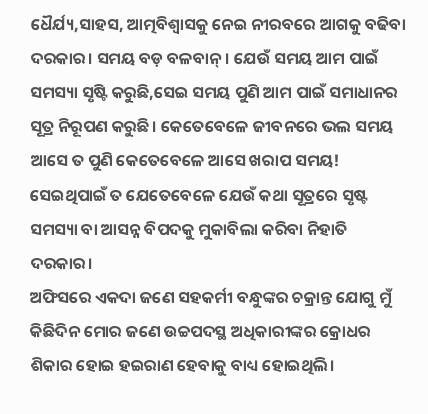ଧୈର୍ଯ୍ୟ,ସାହସ, ଆତ୍ମବିଶ୍ୱାସକୁ ନେଇ ନୀରବରେ ଆଗକୁ ବଢିବା ଦରକାର। ସମୟ ବଡ଼ ବଳବାନ୍‌। ଯେଉଁ ସମୟ ଆମ ପାଇଁ ସମସ୍ୟା ସୃଷ୍ଟି କରୁଛି,ସେଇ ସମୟ ପୁଣି ଆମ ପାଇଁ ସମାଧାନର ସୂତ୍ର ନିରୂପଣ କରୁଛି। କେତେବେଳେ ଜୀବନରେ ଭଲ ସମୟ ଆସେ ତ ପୁଣି କେତେବେଳେ ଆସେ ଖରାପ ସମୟ! ସେଇଥିପାଇଁ ତ ଯେତେବେଳେ ଯେଉଁ କଥା ସୂତ୍ରରେ ସୃଷ୍ଟ ସମସ୍ୟା ବା ଆସନ୍ନ ବିପଦକୁ ମୁକାବିଲା କରିବା ନିହାତି ଦରକାର।
ଅଫିସରେ ଏକଦା ଜଣେ ସହକର୍ମୀ ବନ୍ଧୁଙ୍କର ଚକ୍ରାନ୍ତ ଯୋଗୁ ମୁଁ କିଛିଦିନ ମୋର ଜଣେ ଉଚ୍ଚପଦସ୍ଥ ଅଧିକାରୀଙ୍କର କ୍ରୋଧର ଶିକାର ହୋଇ ହଇରାଣ ହେବାକୁ ବାଧ୍ୟ ହୋଇଥିଲି।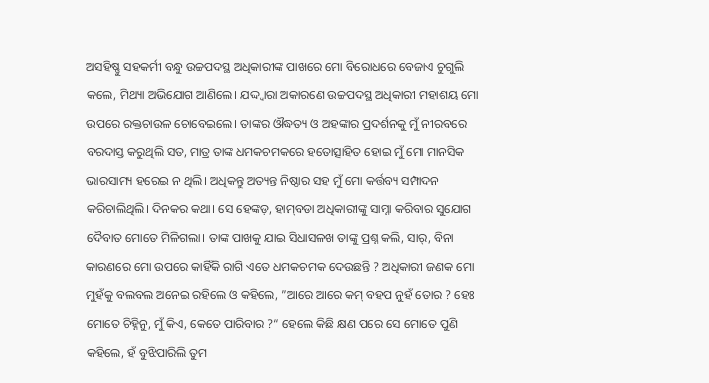ଅସହିଷ୍ଣୁ ସହକର୍ମୀ ବନ୍ଧୁ ଉଚ୍ଚପଦସ୍ଥ ଅଧିକାରୀଙ୍କ ପାଖରେ ମୋ ବିରୋଧରେ ବେଜାଏ ଚୁଗୁଲି କଲେ, ମିଥ୍ୟା ଅଭିଯୋଗ ଆଣିଲେ। ଯଦ୍ଦ୍ବାରା ଅକାରଣେ ଉଚ୍ଚପଦସ୍ଥ ଅଧିକାରୀ ମହାଶୟ ମୋ ଉପରେ ରକ୍ତଚାଉଳ ଚୋବେଇଲେ। ତାଙ୍କର ଔଦ୍ଧତ୍ୟ ଓ ଅହଙ୍କାର ପ୍ରଦର୍ଶନକୁ ମୁଁ ନୀରବରେ ବରଦାସ୍ତ କରୁଥିଲି ସତ, ମାତ୍ର ତାଙ୍କ ଧମକଚମକରେ ହତୋତ୍ସାହିତ ହୋଇ ମୁଁ ମୋ ମାନସିକ ଭାରସାମ୍ୟ ହରେଇ ନ ଥିଲି। ଅଧିକନ୍ତୁ ଅତ୍ୟନ୍ତ ନିଷ୍ଠାର ସହ ମୁଁ ମୋ କର୍ତ୍ତବ୍ୟ ସମ୍ପାଦନ କରିଚାଲିଥିଲି। ଦିନକର କଥା। ସେ ହେଙ୍କଡ଼, ହାମ୍‌ବଡା ଅଧିକାରୀଙ୍କୁ ସାମ୍ନା କରିବାର ସୁଯୋଗ ଦୈବାତ ମୋତେ ମିଳିଗଲା। ତାଙ୍କ ପାଖକୁ ଯାଇ ସିଧାସଳଖ ତାଙ୍କୁ ପ୍ରଶ୍ନ କଲି, ସାର୍‌, ବିନା କାରଣରେ ମୋ ଉପରେ କାହିଁକି ରାଗି ଏତେ ଧମକଚମକ ଦେଉଛନ୍ତି ? ଅଧିକାରୀ ଜଣକ ମୋ ମୁହଁକୁ ବଲବଲ ଅନେଇ ରହିଲେ ଓ କହିଲେ, ”ଆରେ ଆରେ କମ୍‌ ବହପ ନୁହଁ ତୋର ? ହେଃ ମୋତେ ଚିହ୍ନିନୁ, ମୁଁ କିଏ, କେତେ ପାରିବାର ?“ ହେଲେ କିଛି କ୍ଷଣ ପରେ ସେ ମୋତେ ପୁଣି କହିଲେ, ହଁ ବୁଝିପାରିଲି ତୁମ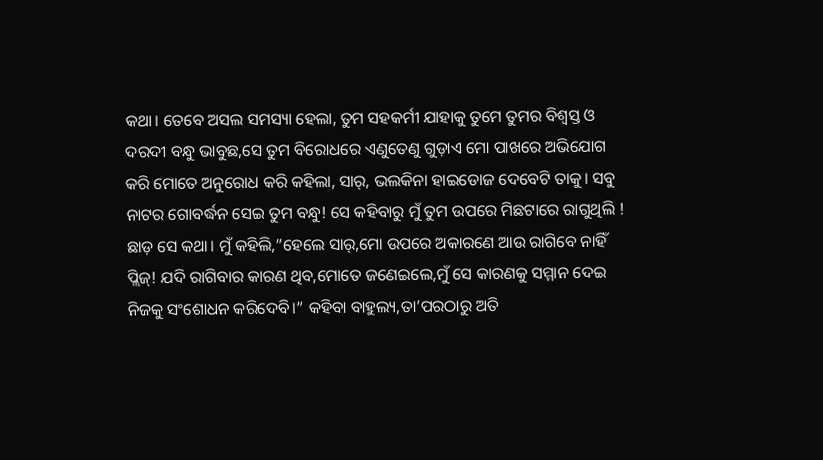କଥା। ତେବେ ଅସଲ ସମସ୍ୟା ହେଲା, ତୁମ ସହକର୍ମୀ ଯାହାକୁ ତୁମେ ତୁମର ବିଶ୍ୱସ୍ତ ଓ ଦରଦୀ ବନ୍ଧୁ ଭାବୁଛ,ସେ ତୁମ ବିରୋଧରେ ଏଣୁତେଣୁ ଗୁଡ଼ାଏ ମୋ ପାଖରେ ଅଭିଯୋଗ କରି ମୋତେ ଅନୁରୋଧ କରି କହିଲା, ସାର୍‌, ଭଲକିନା ହାଇଡୋଜ ଦେବେଟି ତାକୁ। ସବୁ ନାଟର ଗୋବର୍ଦ୍ଧନ ସେଇ ତୁମ ବନ୍ଧୁ! ସେ କହିବାରୁ ମୁଁ ତୁମ ଉପରେ ମିଛଟାରେ ରାଗୁଥିଲି ! ଛାଡ଼ ସେ କଥା। ମୁଁ କହିଲି,”ହେଲେ ସାର୍‌,ମୋ ଉପରେ ଅକାରଣେ ଆଉ ରାଗିବେ ନାହିଁ ପ୍ଲିଜ୍‌! ଯଦି ରାଗିବାର କାରଣ ଥିବ,ମୋତେ ଜଣେଇଲେ,ମୁଁ ସେ କାରଣକୁ ସମ୍ମାନ ଦେଇ ନିଜକୁ ସଂଶୋଧନ କରିଦେବି।” କହିବା ବାହୁଲ୍ୟ,ତା’ପରଠାରୁ ଅତି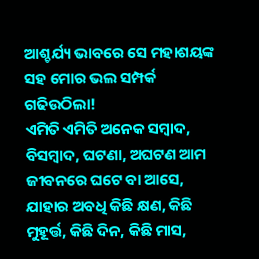ଆଶ୍ଚର୍ଯ୍ୟ ଭାବରେ ସେ ମହାଶୟଙ୍କ ସହ ମୋର ଭଲ ସମ୍ପର୍କ ଗଢିଉଠିଲା!
ଏମିତି ଏମିତି ଅନେକ ସମ୍ବାଦ, ବିସମ୍ବାଦ, ଘଟଣା, ଅଘଟଣ ଆମ ଜୀବନରେ ଘଟେ ବା ଆସେ, ଯାହାର ଅବଧି କିଛି କ୍ଷଣ, କିଛି ମୁହୂର୍ତ୍ତ, କିଛି ଦିନ, କିଛି ମାସ,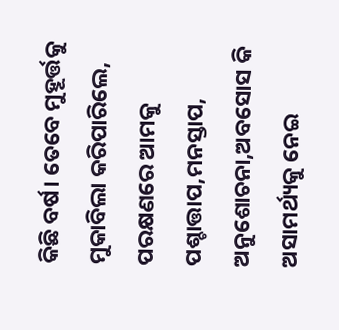କିଛି ବର୍ଷ। ତେବେ ମୁହୂର୍ତ୍ତକୁ ମୁକାବିଲା କରିପାରିଲେ, ପରକ୍ଷଣରେ ଆମକୁ ପଶ୍ଚାତ୍ତାପ,ମନସ୍ତାପ, ଅନୁଶୋଚନା,ଅବସୋସ କି ଅସାମର୍ଥ୍ୟକୁ ନେଇ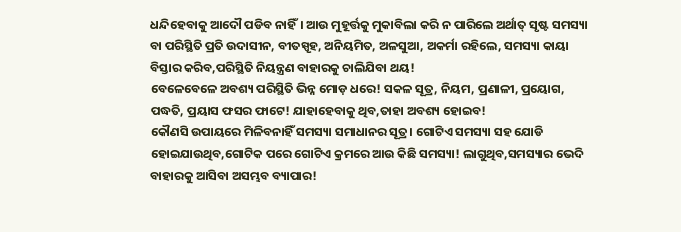ଧନ୍ଦିହେବାକୁ ଆଦୌ ପଡିବ ନାହିଁ। ଆଉ ମୁହୂର୍ତ୍ତକୁ ମୁକାବିଲା କରି ନ ପାରିଲେ ଅର୍ଥାତ୍‌ ସୃଷ୍ଟ ସମସ୍ୟା ବା ପରିସ୍ଥିତି ପ୍ରତି ଉଦାସୀନ, ବୀତସ୍ପୃହ, ଅନିୟମିତ, ଅଳସୁଆ, ଅକର୍ମା ରହିଲେ, ସମସ୍ୟା କାୟା ବିସ୍ତାର କରିବ,ପରିସ୍ଥିତି ନିୟନ୍ତ୍ରଣ ବାହାରକୁ ଚାଲିଯିବା ଥୟ!
ବେଳେବେଳେ ଅବଶ୍ୟ ପରିସ୍ଥିତି ଭିନ୍ନ ମୋଡ଼ ଧରେ! ସକଳ ସୂତ୍ର, ନିୟମ, ପ୍ରଣାଳୀ, ପ୍ରୟୋଗ, ପଦ୍ଧତି, ପ୍ରୟାସ ଫସର ଫାଟେ! ଯାହାହେବାକୁ ଥିବ,ତାହା ଅବଶ୍ୟ ହୋଇବ!
କୌଣସି ଉପାୟରେ ମିଳିବନାହିଁ ସମସ୍ୟା ସମାଧାନର ସୂତ୍ର। ଗୋଟିଏ ସମସ୍ୟା ସହ ଯୋଡି ହୋଇଯାଉଥିବ,ଗୋଟିକ ପରେ ଗୋଟିଏ କ୍ରମରେ ଆଉ କିଛି ସମସ୍ୟା! ଲାଗୁଥିବ,ସମସ୍ୟାର ଭେଦି ବାହାରକୁ ଆସିବା ଅସମ୍ଭବ ବ୍ୟାପାର!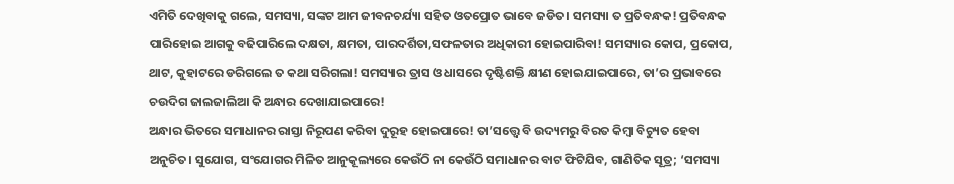ଏମିତି ଦେଖିବାକୁ ଗଲେ, ସମସ୍ୟା, ସଙ୍କଟ ଆମ ଜୀବନଚର୍ଯ୍ୟା ସହିତ ଓତପ୍ରୋତ ଭାବେ ଜଡିତ। ସମସ୍ୟା ତ ପ୍ରତିବନ୍ଧକ! ପ୍ରତିବନ୍ଧକ ପାରିହୋଇ ଆଗକୁ ବଢିପାରିଲେ ଦକ୍ଷତା, କ୍ଷମତା, ପାରଦର୍ଶିତା,ସଫଳତାର ଅଧିକାରୀ ହୋଇପାରିବା! ସମସ୍ୟାର କୋପ, ପ୍ରକୋପ, ଥାଟ, କୁହାଟରେ ଡରିଗଲେ ତ କଥା ସରିଗଲା! ସମସ୍ୟାର ତ୍ରାସ ଓ ଧାସରେ ଦୃଷ୍ଟିଶକ୍ତି କ୍ଷୀଣ ହୋଇଯାଇପାରେ, ତା’ର ପ୍ରଭାବରେ ଚଉଦିଗ ଜାଲଜାଲିଆ କି ଅନ୍ଧାର ଦେଖାଯାଇପାରେ!
ଅନ୍ଧାର ଭିତରେ ସମାଧାନର ରାସ୍ତା ନିରୂପଣ କରିବା ଦୁରୂହ ହୋଇପାରେ! ତା’ସତ୍ତ୍ୱେ ବି ଉଦ୍ୟମରୁ ବିରତ କିମ୍ବା ବିଚ୍ୟୁତ ହେବା ଅନୁଚିତ। ସୁଯୋଗ, ସଂଯୋଗର ମିଳିତ ଆନୁକୂଲ୍ୟରେ କେଉଁଠି ନା କେଉଁଠି ସମାଧାନର ବାଟ ଫିଟିଯିବ, ଗାଣିତିକ ସୂତ୍ର; ‘ସମସ୍ୟା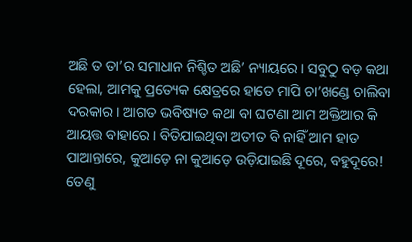ଅଛି ତ ତା’ର ସମାଧାନ ନିଶ୍ଚିତ ଅଛି’ ନ୍ୟାୟରେ। ସବୁଠୁ ବଡ଼ କଥା ହେଲା, ଆମକୁ ପ୍ରତ୍ୟେକ କ୍ଷେତ୍ରରେ ହାତେ ମାପି ଚା’ଖଣ୍ଡେ ଚାଲିବା ଦରକାର। ଆଗତ ଭବିଷ୍ୟତ କଥା ବା ଘଟଣା ଆମ ଅକ୍ତିଆର କି ଆୟତ୍ତ ବାହାରେ। ବିତିଯାଇଥିବା ଅତୀତ ବି ନାହିଁ ଆମ ହାତ ପାଆନ୍ତାରେ, କୁଆଡ଼େ ନା କୁଆଡ଼େ ଉଡ଼ିଯାଇଛି ଦୂରେ, ବହୁଦୂରେ! ତେଣୁ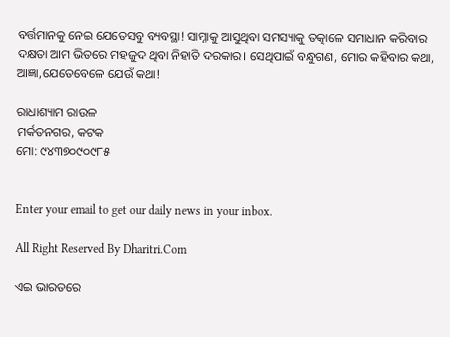ବର୍ତ୍ତମାନକୁ ନେଇ ଯେତେସବୁ ବ୍ୟବସ୍ଥା! ସାମ୍ନାକୁ ଆସୁଥିବା ସମସ୍ୟାକୁ ତତ୍କାଳେ ସମାଧାନ କରିବାର ଦକ୍ଷତା ଆମ ଭିତରେ ମହଜୁଦ ଥିବା ନିହାତି ଦରକାର। ସେଥିପାଇଁ ବନ୍ଧୁଗଣ, ମୋର କହିବାର କଥା, ଆଜ୍ଞା,ଯେତେବେଳେ ଯେଉଁ କଥା!

ରାଧାଶ୍ୟାମ ରାଉଳ
ମର୍କତନଗର, କଟକ
ମୋ: ୯୪୩୭୦୯୦୯୮୫


Enter your email to get our daily news in your inbox.

All Right Reserved By Dharitri.Com

ଏଇ ଭାରତରେ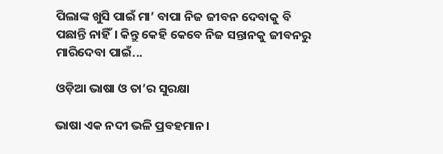ପିଲାଙ୍କ ଖୁସି ପାଇଁ ମା’ ବାପା ନିଜ ଜୀବନ ଦେବାକୁ ବି ପଛାନ୍ତି ନାହିଁ। କିନ୍ତୁ କେହି କେବେ ନିଜ ସନ୍ତାନକୁ ଜୀବନରୁ ମାରିଦେବା ପାଇଁ...

ଓଡ଼ିଆ ଭାଷା ଓ ତା’ର ସୁରକ୍ଷା

ଭାଷା ଏକ ନଦୀ ଭଳି ପ୍ରବହମାନ।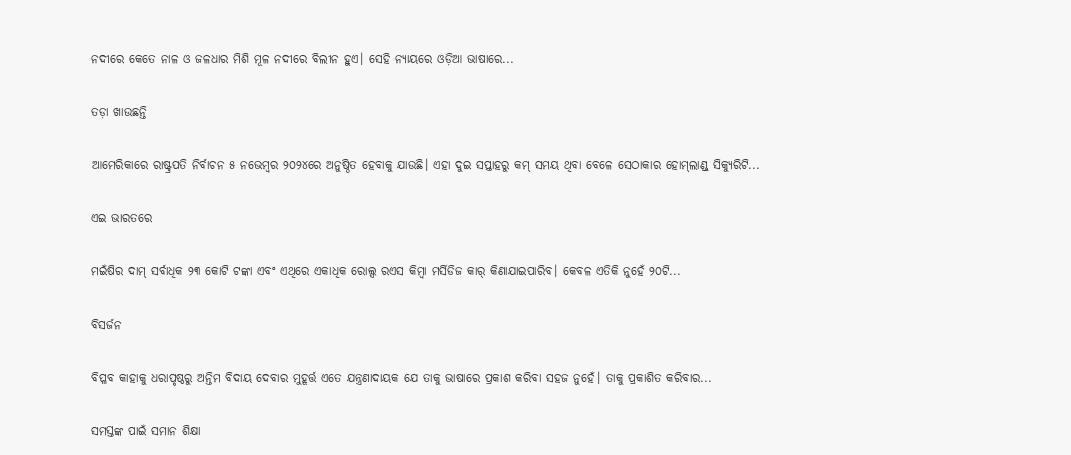ନଦୀରେ କେତେ ନାଳ ଓ ଜଳଧାର ମିଶି ମୂଳ ନଦୀରେ ବିଲୀନ ହୁଏ। ସେହି ନ୍ୟାୟରେ ଓଡ଼ିଆ ଭାଷାରେ...

ତଡ଼ା ଖାଉଛନ୍ତି

ଆମେରିକାରେ ରାଷ୍ଟ୍ରପତି ନିର୍ବାଚନ ୫ ନଭେମ୍ବର ୨୦୨୪ରେ ଅନୁଷ୍ଠିତ ହେବାକୁ ଯାଉଛି। ଏହା ଦୁଇ ସପ୍ତାହରୁ କମ୍‌ ସମୟ ଥିବା ବେଳେ ସେଠାକାର ହୋମ୍‌ଲାଣ୍ଡ୍‌ ସିକ୍ୟୁରିଟି...

ଏଇ ଭାରତରେ

ମଇଁଷିର ଦାମ୍‌ ସର୍ବାଧିକ ୨୩ କୋଟି ଟଙ୍କା ଏବଂ ଏଥିରେ ଏକାଧିକ ରୋଲ୍ସ ରଏସ କିମ୍ବା ମର୍ସିଡିଜ କାର୍‌ କିଣାଯାଇପାରିବ। କେବଳ ଏତିକି ନୁହେଁ ୨୦ଟି...

ବିସର୍ଜନ

ବିପ୍ଳବ କାହାକୁ ଧରାପୃଷ୍ଠରୁ ଅନ୍ତିମ ବିଦାୟ ଦେବାର ମୁହୂର୍ତ୍ତ ଏତେ ଯନ୍ତ୍ରଣାଦାୟକ ଯେ ତାକୁ ଭାଷାରେ ପ୍ରକାଶ କରିବା ସହଜ ନୁହେଁ। ତାକୁ ପ୍ରକାଶିତ କରିବାର...

ସମସ୍ତଙ୍କ ପାଇଁ ସମାନ ଶିକ୍ଷା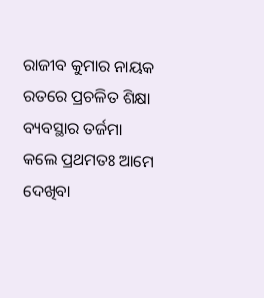ରାଜୀବ କୁମାର ନାୟକ ରତରେ ପ୍ରଚଳିତ ଶିକ୍ଷା ବ୍ୟବସ୍ଥାର ତର୍ଜମା କଲେ ପ୍ରଥମତଃ ଆମେ ଦେଖିବା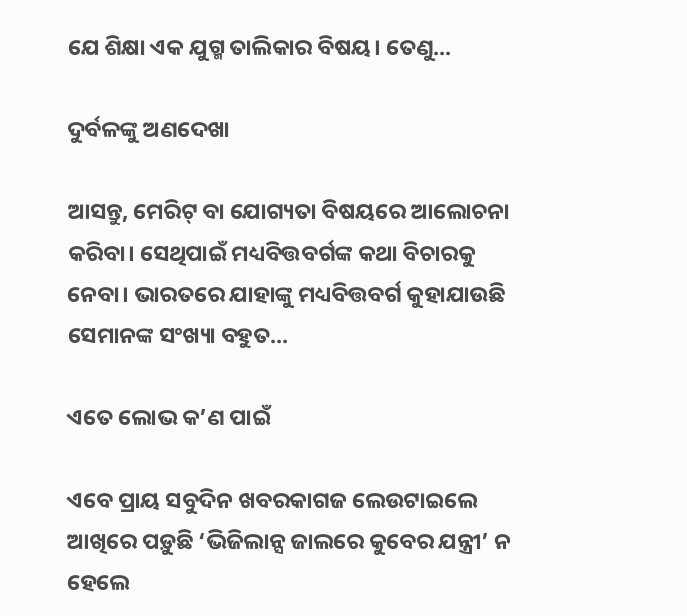ଯେ ଶିକ୍ଷା ଏକ ଯୁଗ୍ମ ତାଲିକାର ବିଷୟ। ତେଣୁ...

ଦୁର୍ବଳଙ୍କୁ ଅଣଦେଖା

ଆସନ୍ତୁ, ମେରିଟ୍‌ ବା ଯୋଗ୍ୟତା ବିଷୟରେ ଆଲୋଚନା କରିବା। ସେଥିପାଇଁ ମଧ୍ୟବିତ୍ତବର୍ଗଙ୍କ କଥା ବିଚାରକୁ ନେବା। ଭାରତରେ ଯାହାଙ୍କୁ ମଧ୍ୟବିତ୍ତବର୍ଗ କୁହାଯାଉଛି ସେମାନଙ୍କ ସଂଖ୍ୟା ବହୁତ...

ଏତେ ଲୋଭ କ’ଣ ପାଇଁ

ଏବେ ପ୍ରାୟ ସବୁଦିନ ଖବରକାଗଜ ଲେଉଟାଇଲେ ଆଖିରେ ପଡ଼ୁଛି ‘ଭିଜିଲାନ୍ସ ଜାଲରେ କୁବେର ଯନ୍ତ୍ରୀ’ ନ ହେଲେ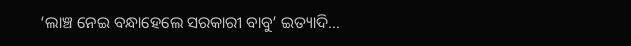‘ଲାଞ୍ଚ ନେଇ ବନ୍ଧାହେଲେ ସରକାରୀ ବାବୁ’ ଇତ୍ୟାଦି...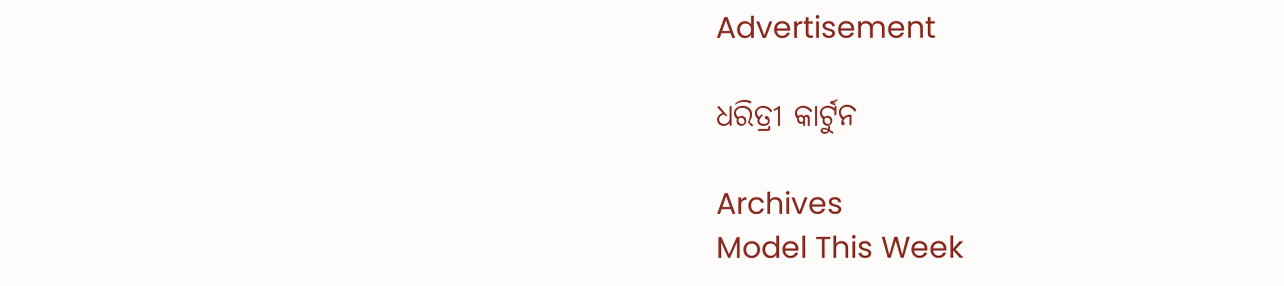Advertisement

ଧରିତ୍ରୀ କାର୍ଟୁନ

Archives
Model This Week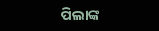ପିଲାଙ୍କ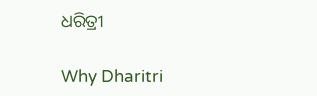ଧରିତ୍ରୀ

Why Dharitri